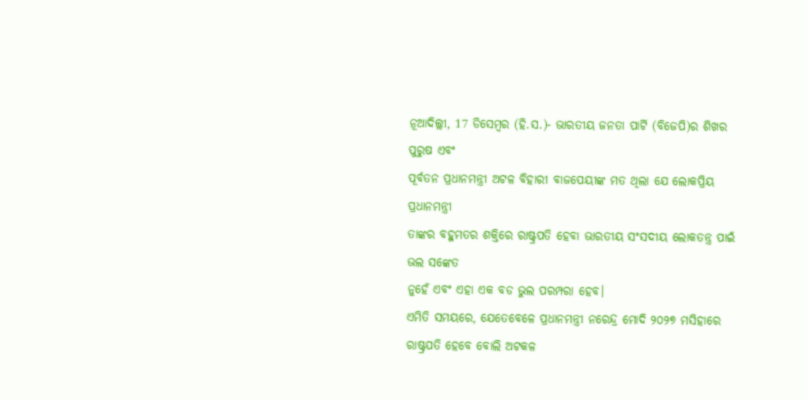ନୂଆଦିଲ୍ଲୀ, 17 ଡିସେମ୍ବର (ହି.ସ.)- ଭାରତୀୟ ଜନତା ପାର୍ଟି (ବିଜେପି)ର ଶିଖର ପୁରୁଷ ଏବଂ
ପୂର୍ବତନ ପ୍ରଧାନମନ୍ତ୍ରୀ ଅଟଳ ବିହାରୀ ବାଜପେୟୀଙ୍କ ମତ ଥିଲା ଯେ ଲୋକପ୍ରିୟ ପ୍ରଧାନମନ୍ତ୍ରୀ
ତାଙ୍କର ବହୁମତର ଶକ୍ତିରେ ରାଷ୍ଟ୍ରପତି ହେବା ଭାରତୀୟ ସଂସଦୀୟ ଲୋକତନ୍ତ୍ର ପାଇଁ ଭଲ ସଙ୍କେତ
ନୁହେଁ ଏବଂ ଏହା ଏକ ବଡ ଭୁଲ ପରମ୍ପରା ହେବ।
ଏମିତି ସମୟରେ, ଯେତେବେଳେ ପ୍ରଧାନମନ୍ତ୍ରୀ ନରେନ୍ଦ୍ର ମୋଦି ୨୦୨୭ ମସିହାରେ
ରାଷ୍ଟ୍ରପତି ହେବେ ବୋଲି ଅଟକଳ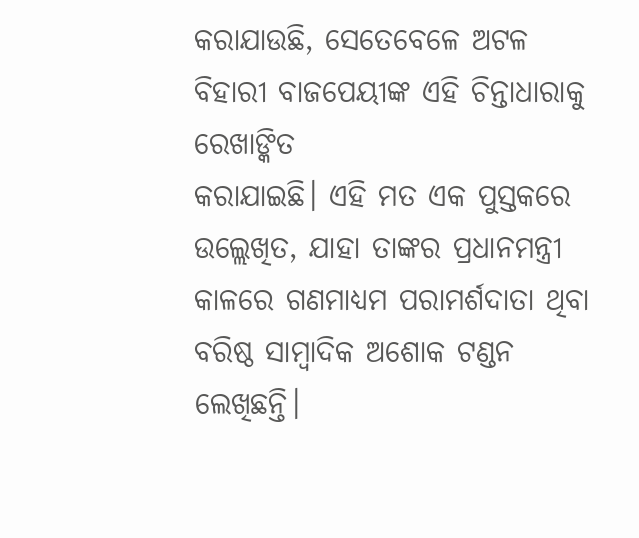କରାଯାଉଛି, ସେତେବେଳେ ଅଟଳ ବିହାରୀ ବାଜପେୟୀଙ୍କ ଏହି ଚିନ୍ତାଧାରାକୁ ରେଖାଙ୍କିତ
କରାଯାଇଛି। ଏହି ମତ ଏକ ପୁସ୍ତକରେ ଉଲ୍ଲେଖିତ, ଯାହା ତାଙ୍କର ପ୍ରଧାନମନ୍ତ୍ରୀ କାଳରେ ଗଣମାଧ୍ୟମ ପରାମର୍ଶଦାତା ଥିବା
ବରିଷ୍ଠ ସାମ୍ବାଦିକ ଅଶୋକ ଟଣ୍ଡନ ଲେଖିଛନ୍ତି।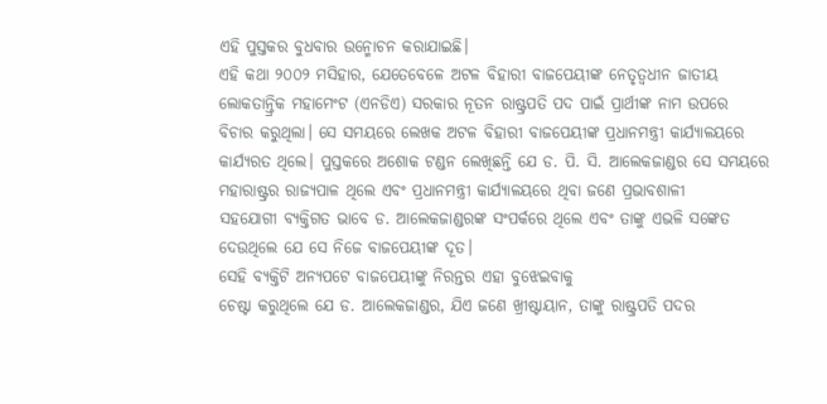ଏହି ପୁସ୍ତକର ବୁଧବାର ଉନ୍ମୋଚନ କରାଯାଇଛି।
ଏହି କଥା ୨୦୦୨ ମସିହାର, ଯେତେବେଳେ ଅଟଳ ବିହାରୀ ବାଜପେୟୀଙ୍କ ନେତୃତ୍ୱଧୀନ ଜାତୀୟ
ଲୋକତାନ୍ତ୍ରିକ ମହାମେଂଟ (ଏନଡିଏ) ସରକାର ନୂତନ ରାଷ୍ଟ୍ରପତି ପଦ ପାଇଁ ପ୍ରାର୍ଥୀଙ୍କ ନାମ ଉପରେ
ବିଚାର କରୁଥିଲା। ସେ ସମୟରେ ଲେଖକ ଅଟଳ ବିହାରୀ ବାଜପେୟୀଙ୍କ ପ୍ରଧାନମନ୍ତ୍ରୀ କାର୍ଯ୍ୟାଳୟରେ
କାର୍ଯ୍ୟରତ ଥିଲେ। ପୁସ୍ତକରେ ଅଶୋକ ଟଣ୍ଡନ ଲେଖିଛନ୍ତି ଯେ ଡ. ପି. ସି. ଆଲେକଜାଣ୍ଡର ସେ ସମୟରେ
ମହାରାଷ୍ଟ୍ରର ରାଜ୍ୟପାଳ ଥିଲେ ଏବଂ ପ୍ରଧାନମନ୍ତ୍ରୀ କାର୍ଯ୍ୟାଳୟରେ ଥିବା ଜଣେ ପ୍ରଭାବଶାଳୀ
ସହଯୋଗୀ ବ୍ୟକ୍ତିଗତ ଭାବେ ଡ. ଆଲେକଜାଣ୍ଡରଙ୍କ ସଂପର୍କରେ ଥିଲେ ଏବଂ ତାଙ୍କୁ ଏଭଳି ସଙ୍କେତ
ଦେଉଥିଲେ ଯେ ସେ ନିଜେ ବାଜପେୟୀଙ୍କ ଦୂତ।
ସେହି ବ୍ୟକ୍ତିଟି ଅନ୍ୟପଟେ ବାଜପେୟୀଙ୍କୁ ନିରନ୍ତର ଏହା ବୁଝେଇବାକୁ
ଚେଷ୍ଟା କରୁଥିଲେ ଯେ ଡ. ଆଲେକଜାଣ୍ଡର, ଯିଏ ଜଣେ ଖ୍ରୀଷ୍ଟାୟାନ, ତାଙ୍କୁ ରାଷ୍ଟ୍ରପତି ପଦର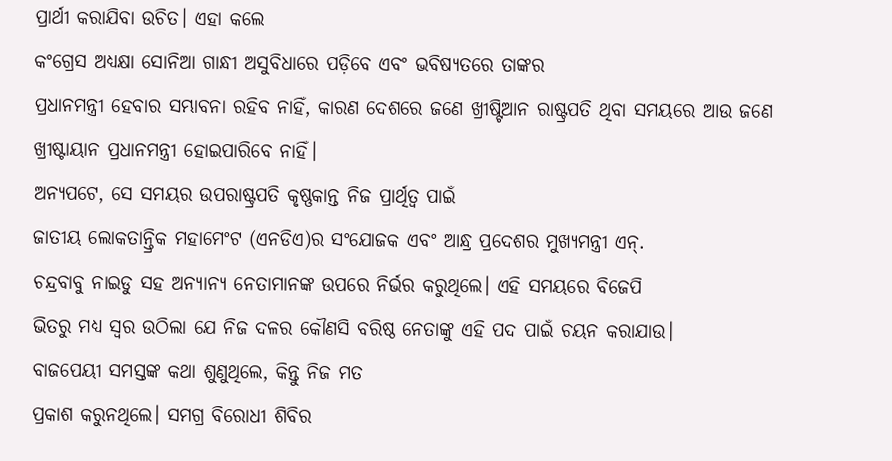ପ୍ରାର୍ଥୀ କରାଯିବା ଉଚିତ। ଏହା କଲେ
କଂଗ୍ରେସ ଅଧ୍ୟକ୍ଷା ସୋନିଆ ଗାନ୍ଧୀ ଅସୁବିଧାରେ ପଡ଼ିବେ ଏବଂ ଭବିଷ୍ୟତରେ ତାଙ୍କର
ପ୍ରଧାନମନ୍ତ୍ରୀ ହେବାର ସମ୍ଭାବନା ରହିବ ନାହିଁ, କାରଣ ଦେଶରେ ଜଣେ ଖ୍ରୀଷ୍ଟିଆନ ରାଷ୍ଟ୍ରପତି ଥିବା ସମୟରେ ଆଉ ଜଣେ
ଖ୍ରୀଷ୍ଟାୟାନ ପ୍ରଧାନମନ୍ତ୍ରୀ ହୋଇପାରିବେ ନାହିଁ।
ଅନ୍ୟପଟେ, ସେ ସମୟର ଉପରାଷ୍ଟ୍ରପତି କୃଷ୍ଣକାନ୍ତ ନିଜ ପ୍ରାର୍ଥିତ୍ୱ ପାଇଁ
ଜାତୀୟ ଲୋକତାନ୍ତ୍ରିକ ମହାମେଂଟ (ଏନଡିଏ)ର ସଂଯୋଜକ ଏବଂ ଆନ୍ଧ୍ର ପ୍ରଦେଶର ମୁଖ୍ୟମନ୍ତ୍ରୀ ଏନ୍.
ଚନ୍ଦ୍ରବାବୁ ନାଇଡୁ ସହ ଅନ୍ୟାନ୍ୟ ନେତାମାନଙ୍କ ଉପରେ ନିର୍ଭର କରୁଥିଲେ। ଏହି ସମୟରେ ବିଜେପି
ଭିତରୁ ମଧ୍ୟ ସ୍ୱର ଉଠିଲା ଯେ ନିଜ ଦଳର କୌଣସି ବରିଷ୍ଠ ନେତାଙ୍କୁ ଏହି ପଦ ପାଇଁ ଚୟନ କରାଯାଉ।
ବାଜପେୟୀ ସମସ୍ତଙ୍କ କଥା ଶୁଣୁଥିଲେ, କିନ୍ତୁ ନିଜ ମତ
ପ୍ରକାଶ କରୁନଥିଲେ। ସମଗ୍ର ବିରୋଧୀ ଶିବିର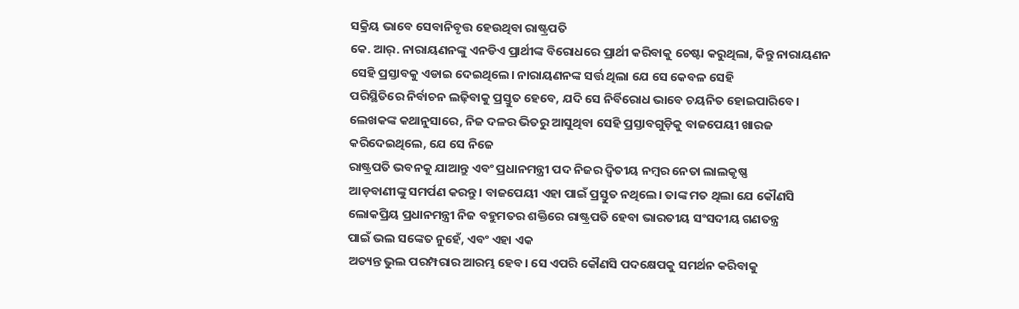ସକ୍ରିୟ ଭାବେ ସେବାନିବୃତ୍ତ ହେଉଥିବା ରାଷ୍ଟ୍ରପତି
କେ. ଆର୍. ନାରାୟଣନଙ୍କୁ ଏନଡିଏ ପ୍ରାର୍ଥୀଙ୍କ ବିରୋଧରେ ପ୍ରାର୍ଥୀ କରିବାକୁ ଚେଷ୍ଟା କରୁଥିଲା, କିନ୍ତୁ ନାରାୟଣନ
ସେହି ପ୍ରସ୍ତାବକୁ ଏଡାଇ ଦେଇଥିଲେ। ନାରାୟଣନଙ୍କ ସର୍ତ୍ତ ଥିଲା ଯେ ସେ କେବଳ ସେହି
ପରିସ୍ଥିତିରେ ନିର୍ବାଚନ ଲଢ଼ିବାକୁ ପ୍ରସ୍ତୁତ ହେବେ, ଯଦି ସେ ନିର୍ବିରୋଧ ଭାବେ ଚୟନିତ ହୋଇପାରିବେ।
ଲେଖକଙ୍କ କଥାନୁସାରେ, ନିଜ ଦଳର ଭିତରୁ ଆସୁଥିବା ସେହି ପ୍ରସ୍ତାବଗୁଡ଼ିକୁ ବାଜପେୟୀ ଖାରଜ
କରିଦେଇଥିଲେ, ଯେ ସେ ନିଜେ
ରାଷ୍ଟ୍ରପତି ଭବନକୁ ଯାଆନ୍ତୁ ଏବଂ ପ୍ରଧାନମନ୍ତ୍ରୀ ପଦ ନିଜର ଦ୍ୱିତୀୟ ନମ୍ବର ନେତା ଲାଲକୃଷ୍ଣ
ଆଡ଼ବାଣୀଙ୍କୁ ସମର୍ପଣ କରନ୍ତୁ। ବାଜପେୟୀ ଏହା ପାଇଁ ପ୍ରସ୍ତୁତ ନଥିଲେ। ତାଙ୍କ ମତ ଥିଲା ଯେ କୌଣସି
ଲୋକପ୍ରିୟ ପ୍ରଧାନମନ୍ତ୍ରୀ ନିଜ ବହୁମତର ଶକ୍ତିରେ ରାଷ୍ଟ୍ରପତି ହେବା ଭାରତୀୟ ସଂସଦୀୟ ଗଣତନ୍ତ୍ର
ପାଇଁ ଭଲ ସଙ୍କେତ ନୁହେଁ, ଏବଂ ଏହା ଏକ
ଅତ୍ୟନ୍ତ ଭୁଲ ପରମ୍ପରାର ଆରମ୍ଭ ହେବ। ସେ ଏପରି କୌଣସି ପଦକ୍ଷେପକୁ ସମର୍ଥନ କରିବାକୁ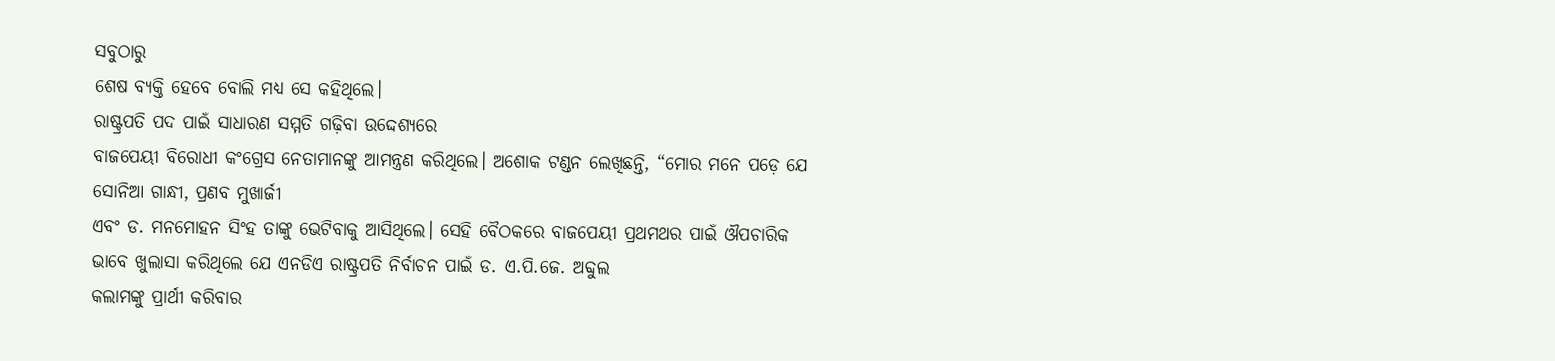ସବୁଠାରୁ
ଶେଷ ବ୍ୟକ୍ତି ହେବେ ବୋଲି ମଧ୍ୟ ସେ କହିଥିଲେ।
ରାଷ୍ଟ୍ରପତି ପଦ ପାଇଁ ସାଧାରଣ ସମ୍ମତି ଗଢ଼ିବା ଉଦ୍ଦେଶ୍ୟରେ
ବାଜପେୟୀ ବିରୋଧୀ କଂଗ୍ରେସ ନେତାମାନଙ୍କୁ ଆମନ୍ତ୍ରଣ କରିଥିଲେ। ଅଶୋକ ଟଣ୍ଡନ ଲେଖିଛନ୍ତି, “ମୋର ମନେ ପଡ଼େ ଯେ
ସୋନିଆ ଗାନ୍ଧୀ, ପ୍ରଣବ ମୁଖାର୍ଜୀ
ଏବଂ ଡ. ମନମୋହନ ସିଂହ ତାଙ୍କୁ ଭେଟିବାକୁ ଆସିଥିଲେ। ସେହି ବୈଠକରେ ବାଜପେୟୀ ପ୍ରଥମଥର ପାଇଁ ଔପଚାରିକ
ଭାବେ ଖୁଲାସା କରିଥିଲେ ଯେ ଏନଡିଏ ରାଷ୍ଟ୍ରପତି ନିର୍ବାଚନ ପାଇଁ ଡ. ଏ.ପି.ଜେ. ଅବ୍ଦୁଲ
କଲାମଙ୍କୁ ପ୍ରାର୍ଥୀ କରିବାର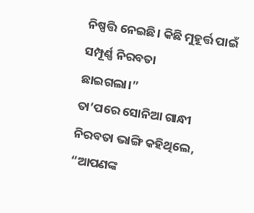ନିଷ୍ପତ୍ତି ନେଇଛି। କିଛି ମୁହୂର୍ତ୍ତ ପାଇଁ ସମ୍ପୂର୍ଣ୍ଣ ନିରବତା
ଛାଇଗଲା।”
ତା’ପରେ ସୋନିଆ ଗାନ୍ଧୀ ନିରବତା ଭାଙ୍ଗି କହିଥିଲେ, “ଆପଣଙ୍କ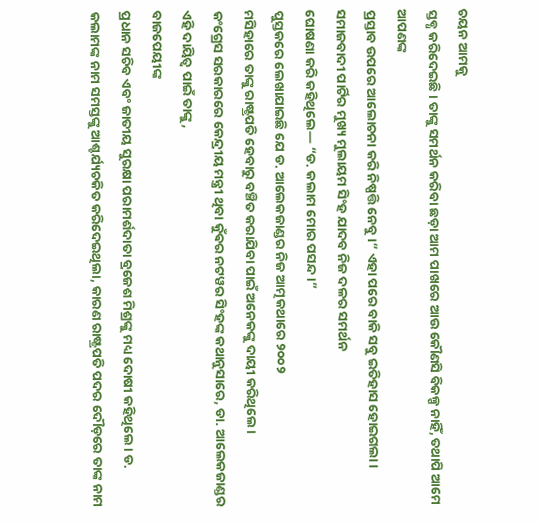ଚୟନ ଆମକୁ
ସ୍ତବ୍ଧ କରିଦେଇଛି। ତାଙ୍କୁ ସମର୍ଥନ କରିବା ଛଡ଼ା ଆମ ପାଖରେ ଆଉ କୌଣସି ବିକଳ୍ପ ନାହିଁ, ତଥାପି ଆମେ ଆପଣଙ୍କ
ପ୍ରସ୍ତାବ ଉପରେ ଆଲୋଚନା କରି ନିଷ୍ପତ୍ତି ନେବୁ।” ଏହା ପରେ ବାକି ସବୁ ଇତିହାସ ହୋଇଗଲା।
ସମାଜବାଦୀ ପାର୍ଟିର ମୁଖ୍ୟ ମୁଲାୟମ ସିଂହ ଯାଦବ ନିଜ ଦଳର ସମର୍ଥନ
ଘୋଷଣା କରି କହିଥିଲେ— “ଡ. କଲାମ ମୋର ପସନ୍ଦ।”
ପୁସ୍ତକରେ ଲେଖାଯାଇଛି ଯେ ଡ. ଆଲେକଜାଣ୍ଡର ନିଜ ଆତ୍ମକଥାରେ ୨୦୦୨
ମସିହାରେ ତାଙ୍କୁ ରାଷ୍ଟ୍ରପତି ହେବାରୁ ବଞ୍ଚିତ କରାଯିବା ପାଇଁ ଅନେକଙ୍କୁ ଦାୟୀ କରିଥିଲେ।
କଂଗ୍ରେସ ସରକାରରେ କେନ୍ଦ୍ରୀୟ ମନ୍ତ୍ରୀ ଥିବା କୁଁଵର ନଟୱର ସିଂହଙ୍କ କଥାନୁସାରେ, ଡା. ଆଲେକଜାଣ୍ଡର
ଏହି ଦାୟିତ୍ୱ ପାଇଁ ତାଙ୍କୁ,
ବାଜପେୟୀଙ୍କ
ପ୍ରଧାନ ସଚିବ ଏବଂ ଜାତୀୟ ସୁରକ୍ଷା ପରାମର୍ଶଦାତା ବ୍ରଜେଶ ମିଶ୍ରଙ୍କୁ ମଧ୍ୟ ଦୋଷୀ କହିଥିଲେ। ଡ.
କଲାମଙ୍କ ନାମ ସମସ୍ତଙ୍କୁ ଆଶ୍ଚର୍ଯ୍ୟଚକିତ କରିଦେଇଥିଲା, କାରଣ ରାଷ୍ଟ୍ରପତି ପଦର ଦୌଡ଼ରେ ତାଙ୍କ ନାମ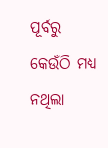ପୂର୍ବରୁ
କେଉଁଠି ମଧ୍ୟ ନଥିଲା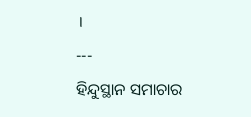।
---
ହିନ୍ଦୁସ୍ଥାନ ସମାଚାର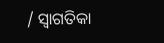/ ସ୍ୱାଗତିକା